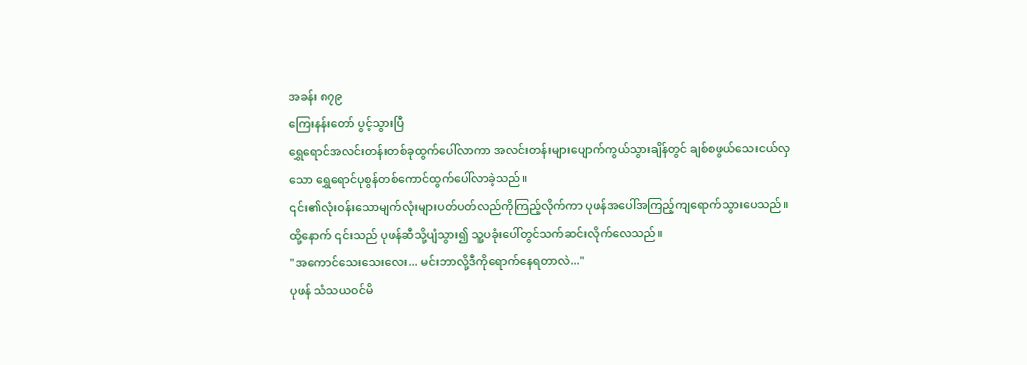အခန်း ၈၇၉
ကြေးနန်းတော် ပွင့်သွားပြီ
ရွှေရောင်အလင်းတန်းတစ်ခုထွက်ပေါ်လာကာ အလင်းတန်းများပျောက်ကွယ်သွားချိန်တွင် ချစ်စဖွယ်သေးငယ်လှသော ရွှေရောင်ပုစွန်တစ်ကောင်ထွက်ပေါ်လာခဲ့သည်။
၎င်း၏လုံးဝန်းသောမျက်လုံးများပတ်ပတ်လည်ကိုကြည့်လိုက်ကာ ပုဖန်အပေါ်အကြည့်ကျရောက်သွားပေသည်။ ထို့နောက် ၎င်းသည် ပုဖန်ဆီသို့ပျံသွား၍ သူ့ပခုံးပေါ်တွင်သက်ဆင်းလိုက်လေသည်။
"အကောင်သေးသေးလေး... မင်းဘာလို့ဒီကိုရောက်နေရတာလဲ..."
ပုဖန် သံသယဝင်မိ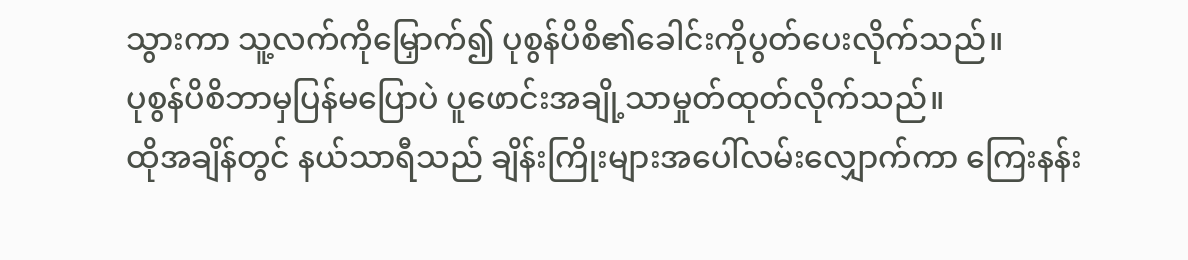သွားကာ သူ့လက်ကိုမြှောက်၍ ပုစွန်ပိစိ၏ခေါင်းကိုပွတ်ပေးလိုက်သည်။
ပုစွန်ပိစိဘာမှပြန်မပြောပဲ ပူဖောင်းအချို့သာမှုတ်ထုတ်လိုက်သည်။
ထိုအချိန်တွင် နယ်သာရီသည် ချိန်းကြိုးများအပေါ်လမ်းလျှောက်ကာ ကြေးနန်း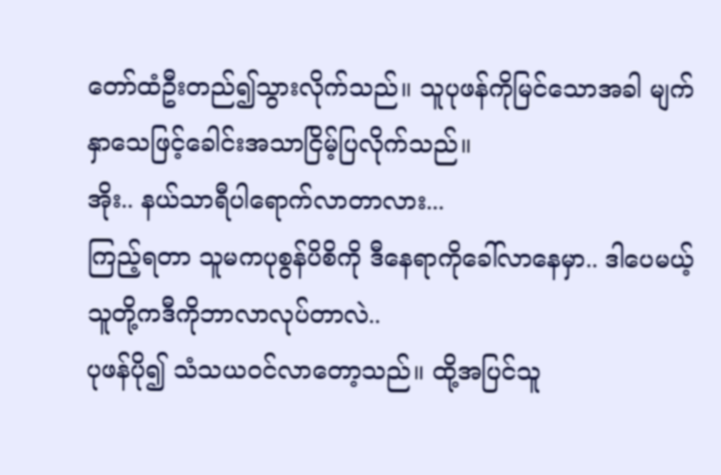တော်ထံဦးတည်၍သွားလိုက်သည်။ သူပုဖန်ကိုမြင်သောအခါ မျက်နှာသေဖြင့်ခေါင်းအသာငြိမ့်ပြလိုက်သည်။
အိုး.. နယ်သာရီပါရောက်လာတာလား...
ကြည့်ရတာ သူမကပုစွန်ပိစိကို ဒီနေရာကိုခေါ်လာနေမှာ.. ဒါပေမယ့် သူတို့ကဒီကိုဘာလာလုပ်တာလဲ..
ပုဖန်ပို၍ သံသယဝင်လာတော့သည်။ ထို့အပြင်သူ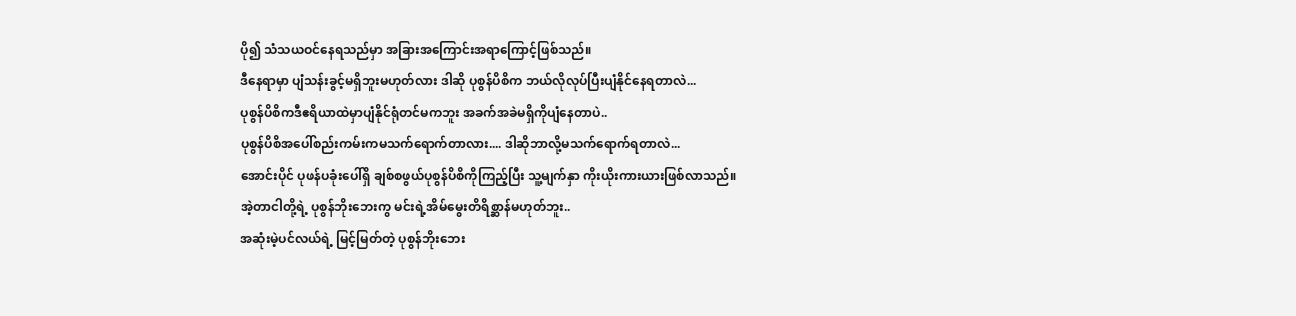ပို၍ သံသယဝင်နေရသည်မှာ အခြားအကြောင်းအရာကြောင့်ဖြစ်သည်။
ဒီနေရာမှာ ပျံသန်းခွင့်မရှိဘူးမဟုတ်လား ဒါဆို ပုစွန်ပိစိက ဘယ်လိုလုပ်ပြီးပျံနိုင်နေရတာလဲ...
ပုစွန်ပိစိကဒီဧရိယာထဲမှာပျံနိုင်ရုံတင်မကဘူး အခက်အခဲမရှိကိုပျံနေတာပဲ..
ပုစွန်ပိစိအပေါ်စည်းကမ်းကမသက်ရောက်တာလား.... ဒါဆိုဘာလို့မသက်ရောက်ရတာလဲ...
အောင်းပိုင် ပုဖန်ပခုံးပေါ်ရှိ ချစ်စဖွယ်ပုစွန်ပိစိကိုကြည့်ပြီး သူ့မျက်နှာ ကိုးယိုးကားယားဖြစ်လာသည်။
အဲ့တာငါတို့ရဲ့ ပုစွန်ဘိုးဘေးကွ မင်းရဲ့အိမ်မွေးတိရိစ္ဆာန်မဟုတ်ဘူး..
အဆုံးမဲ့ပင်လယ်ရဲ့ မြင့်မြတ်တဲ့ ပုစွန်ဘိုးဘေး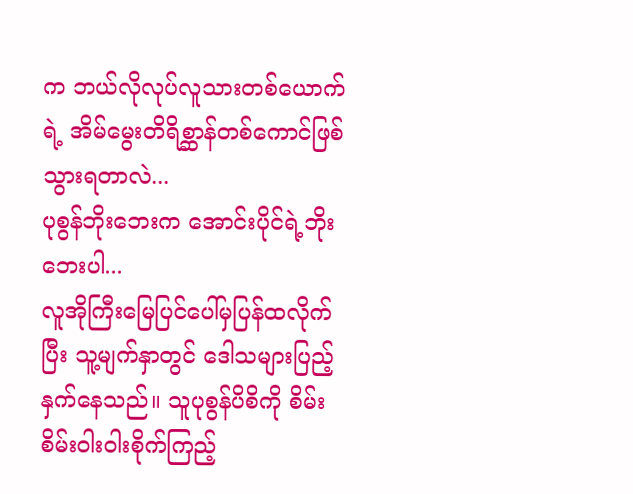က ဘယ်လိုလုပ်လူသားတစ်ယောက်ရဲ့ အိမ်မွေးတိရိစ္ဆာန်တစ်ကောင်ဖြစ်သွားရတာလဲ...
ပုစွန်ဘိုးဘေးက အောင်းပိုင်ရဲ့ဘိုးဘေးပါ...
လူအိုကြီးမြေပြင်ပေါ်မှပြန်ထလိုက်ပြီး သူ့မျက်နှာတွင် ဒေါသများပြည့်နှက်နေသည်။ သူပုစွန်ပိစိကို စိမ်းစိမ်းဝါးဝါးစိုက်ကြည့်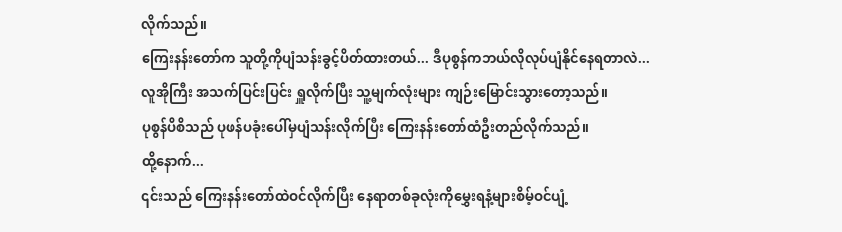လိုက်သည်။
ကြေးနန်းတော်က သူတို့ကိုပျံသန်းခွင့်ပိတ်ထားတယ်... ဒီပုစွန်ကဘယ်လိုလုပ်ပျံနိုင်နေရတာလဲ...
လူအိုကြီး အသက်ပြင်းပြင်း ရှူလိုက်ပြီး သူ့မျက်လုံးများ ကျဉ်းမြောင်းသွားတော့သည်။
ပုစွန်ပိစိသည် ပုဖန်ပခုံးပေါ်မှပျံသန်းလိုက်ပြီး ကြေးနန်းတော်ထံဦးတည်လိုက်သည်။
ထို့နောက်...
၎င်းသည် ကြေးနန်းတော်ထဲဝင်လိုက်ပြီး နေရာတစ်ခုလုံးကိုမွှေးရနံ့များစိမ့်ဝင်ပျံ့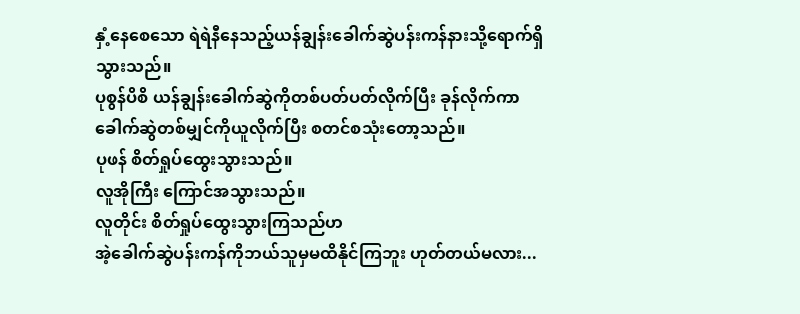နှံ့နေစေသော ရဲရဲနီနေသည့်ယန်ချွန်းခေါက်ဆွဲပန်းကန်နားသို့ရောက်ရှိသွားသည်။
ပုစွန်ပိစိ ယန်ချွန်းခေါက်ဆွဲကိုတစ်ပတ်ပတ်လိုက်ပြီး ခုန်လိုက်ကာခေါက်ဆွဲတစ်မျှင်ကိုယူလိုက်ပြီး စတင်စသုံးတော့သည်။
ပုဖန် စိတ်ရှုပ်ထွေးသွားသည်။
လူအိုကြီး ကြောင်အသွားသည်။
လူတိုင်း စိတ်ရှုပ်ထွေးသွားကြသည်ဟ
အဲ့ခေါက်ဆွဲပန်းကန်ကိုဘယ်သူမှမထိနိုင်ကြဘူး ဟုတ်တယ်မလား...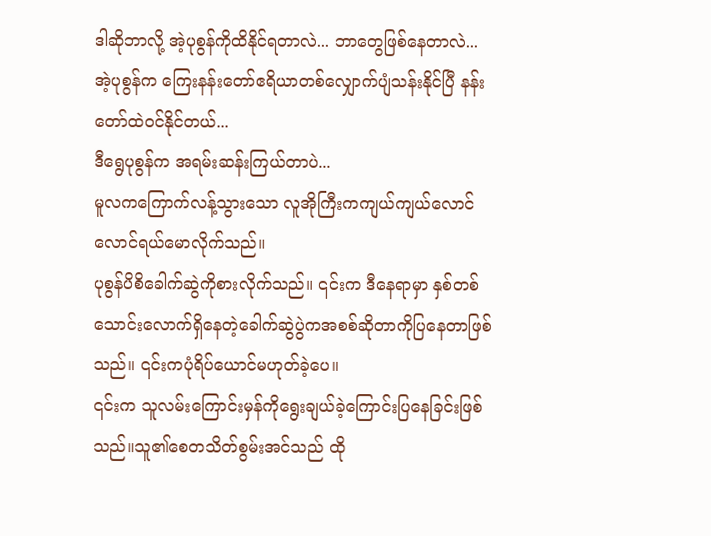ဒါဆိုဘာလို့ အဲ့ပုစွန်ကိုထိနိုင်ရတာလဲ... ဘာတွေဖြစ်နေတာလဲ...
အဲ့ပုစွန်က ကြေးနန်းတော်ဧရိယာတစ်လျှောက်ပျံသန်းနိုင်ပြီ နန်းတော်ထဲဝင်နိုင်တယ်...
ဒီရွေပုစွန်က အရမ်းဆန်းကြယ်တာပဲ...
မူလကကြောက်လန့်သွားသော လူအိုကြီးကကျယ်ကျယ်လောင်လောင်ရယ်မောလိုက်သည်။
ပုစွန်ပိစိခေါက်ဆွဲကိုစားလိုက်သည်။ ၎င်းက ဒီနေရာမှာ နှစ်တစ်သောင်းလောက်ရှိနေတဲ့ခေါက်ဆွဲပွဲကအစစ်ဆိုတာကိုပြနေတာဖြစ်သည်။ ၎င်းကပုံရိပ်ယောင်မဟုတ်ခဲ့ပေ။
၎င်းက သူလမ်းကြောင်းမှန်ကိုရွေးချယ်ခဲ့ကြောင်းပြနေခြင်းဖြစ်သည်။သူ၏စေတသိတ်စွမ်းအင်သည် ထို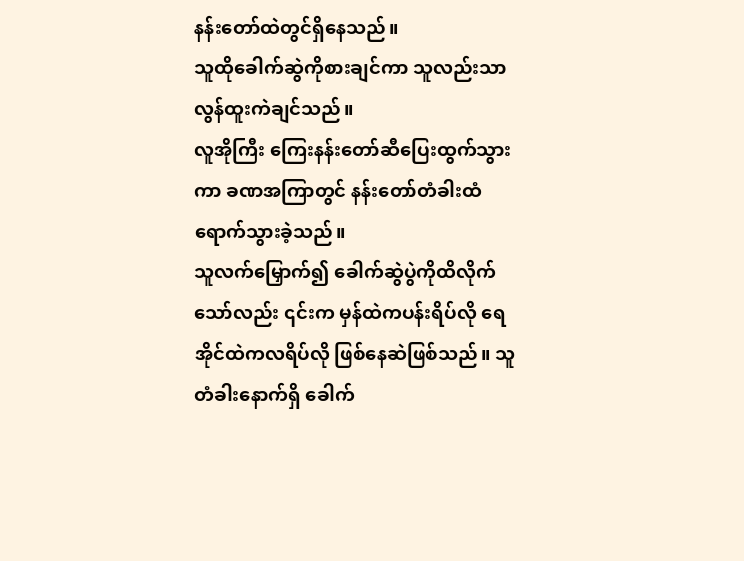နန်းတော်ထဲတွင်ရှိနေသည်။
သူထိုခေါက်ဆွဲကိုစားချင်ကာ သူလည်းသာလွန်ထူးကဲချင်သည်။
လူအိုကြီး ကြေးနန်းတော်ဆီပြေးထွက်သွားကာ ခဏအကြာတွင် နန်းတော်တံခါးထံရောက်သွားခဲ့သည်။
သူလက်မြှောက်၍ ခေါက်ဆွဲပွဲကိုထိလိုက်သော်လည်း ၎င်းက မှန်ထဲကပန်းရိပ်လို ရေအိုင်ထဲကလရိပ်လို ဖြစ်နေဆဲဖြစ်သည်။ သူတံခါးနောက်ရှိ ခေါက်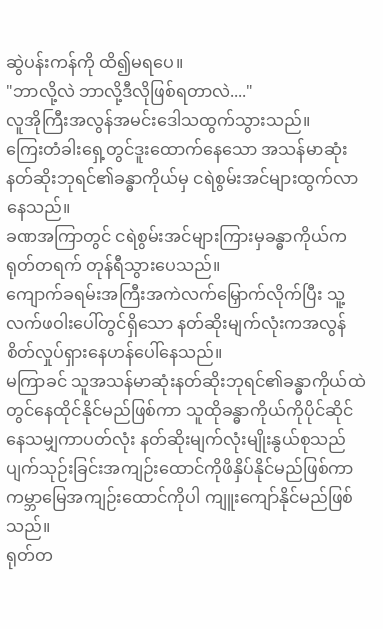ဆွဲပန်းကန်ကို ထိ၍မရပေ။
"ဘာလို့လဲ ဘာလို့ဒီလိုဖြစ်ရတာလဲ...."
လူအိုကြီးအလွန်အမင်းဒေါသထွက်သွားသည်။
ကြေးတံခါးရှေ့တွင်ဒူးထောက်နေသော အသန်မာဆုံးနတ်ဆိုးဘုရင်၏ခန္ဓာကိုယ်မှ ငရဲစွမ်းအင်များထွက်လာနေသည်။
ခဏအကြာတွင် ငရဲစွမ်းအင်များကြားမှခန္ဓာကိုယ်ကရုတ်တရက် တုန်ရီသွားပေသည်။
ကျောက်ခရမ်းအကြီးအကဲလက်မြှောက်လိုက်ပြီး သူ့လက်ဖဝါးပေါ်တွင်ရှိသော နတ်ဆိုးမျက်လုံးကအလွန်စိတ်လှုပ်ရှားနေဟန်ပေါ်နေသည်။
မကြာခင် သူအသန်မာဆုံးနတ်ဆိုးဘုရင်၏ခန္ဓာကိုယ်ထဲတွင်နေထိုင်နိုင်မည်ဖြစ်ကာ သူထိုခန္ဓာကိုယ်ကိုပိုင်ဆိုင်နေသမျှကာပတ်လုံး နတ်ဆိုးမျက်လုံးမျိုးနွယ်စုသည် ပျက်သုဉ်းခြင်းအကျဉ်းထောင်ကိုဖိနှိပ်နိုင်မည်ဖြစ်ကာ ကမ္ဘာမြေအကျဉ်းထောင်ကိုပါ ကျူးကျော်နိုင်မည်ဖြစ်သည်။
ရုတ်တ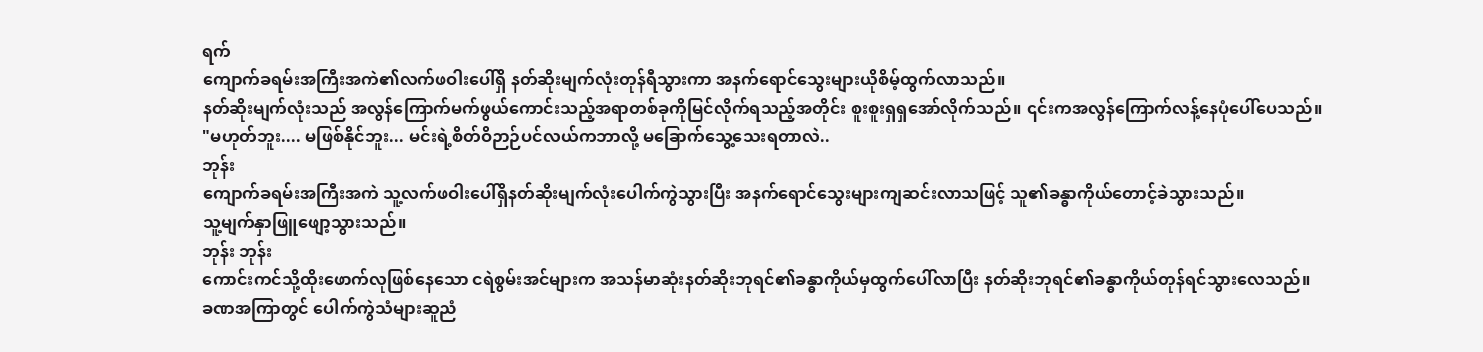ရက်
ကျောက်ခရမ်းအကြီးအကဲ၏လက်ဖဝါးပေါ်ရှိ နတ်ဆိုးမျက်လုံးတုန်ရီသွားကာ အနက်ရောင်သွေးများယိုစိမ့်ထွက်လာသည်။
နတ်ဆိုးမျက်လုံးသည် အလွန်ကြောက်မက်ဖွယ်ကောင်းသည့်အရာတစ်ခုကိုမြင်လိုက်ရသည့်အတိုင်း စူးစူးရှရှအော်လိုက်သည်။ ၎င်းကအလွန်ကြောက်လန့်နေပုံပေါ်ပေသည်။
"မဟုတ်ဘူး.... မဖြစ်နိုင်ဘူး... မင်းရဲ့စိတ်ဝိဉာဉ်ပင်လယ်ကဘာလို့ မခြောက်သွေ့သေးရတာလဲ..
ဘုန်း
ကျောက်ခရမ်းအကြီးအကဲ သူ့လက်ဖဝါးပေါ်ရှိနတ်ဆိုးမျက်လုံးပေါက်ကွဲသွားပြီး အနက်ရောင်သွေးများကျဆင်းလာသဖြင့် သူ၏ခန္ဓာကိုယ်တောင့်ခဲသွားသည်။
သူ့မျက်နှာဖြူဖျော့သွားသည်။
ဘုန်း ဘုန်း
ကောင်းကင်သို့ထိုးဖောက်လုဖြစ်နေသော ငရဲစွမ်းအင်များက အသန်မာဆုံးနတ်ဆိုးဘုရင်၏ခန္ဓာကိုယ်မှထွက်ပေါ်လာပြီး နတ်ဆိုးဘုရင်၏ခန္ဓာကိုယ်တုန်ရင်သွားလေသည်။
ခဏအကြာတွင် ပေါက်ကွဲသံများဆူညံ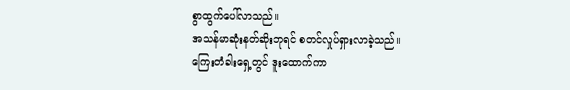စွာထွက်ပေါ်လာသည်။
အသန်မာဆုံးနတ်ဆိုးဘုရင် စတင်လှုပ်ရှားလာခဲ့သည်။
ကြေးတံခါးရှေ့တွင် ဒူးထောက်ကာ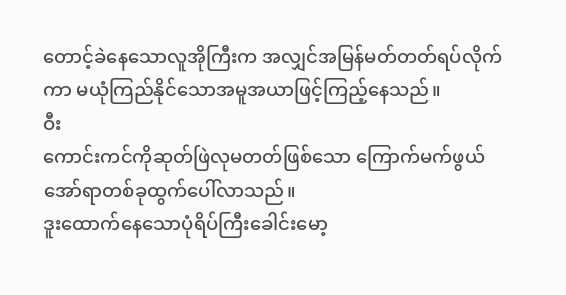တောင့်ခဲနေသောလူအိုကြီးက အလျှင်အမြန်မတ်တတ်ရပ်လိုက်ကာ မယုံကြည်နိုင်သောအမူအယာဖြင့်ကြည့်နေသည်။
ဝီး
ကောင်းကင်ကိုဆုတ်ဖြဲလုမတတ်ဖြစ်သော ကြောက်မက်ဖွယ်အော်ရာတစ်ခုထွက်ပေါ်လာသည်။
ဒူးထောက်နေသောပုံရိပ်ကြီးခေါင်းမော့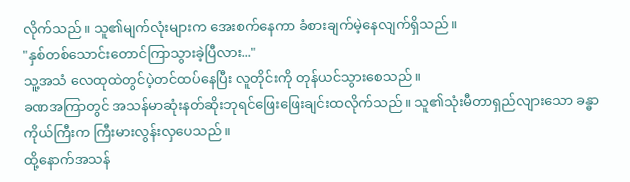လိုက်သည်။ သူ၏မျက်လုံးများက အေးစက်နေကာ ခံစားချက်မဲ့နေလျက်ရှိသည်။
"နှစ်တစ်သောင်းတောင်ကြာသွားခဲ့ပြီလား..."
သူ့အသံ လေထုထဲတွင်ပဲ့တင်ထပ်နေပြီး လူတိုင်းကို တုန်ယင်သွားစေသည်။
ခဏအကြာတွင် အသန်မာဆုံးနတ်ဆိုးဘုရင်ဖြေးဖြေးချင်းထလိုက်သည်။ သူ၏သုံးမီတာရှည်လျားသော ခန္ဓာကိုယ်ကြီးက ကြီးမားလွန်းလှပေသည်။
ထို့နောက်အသန်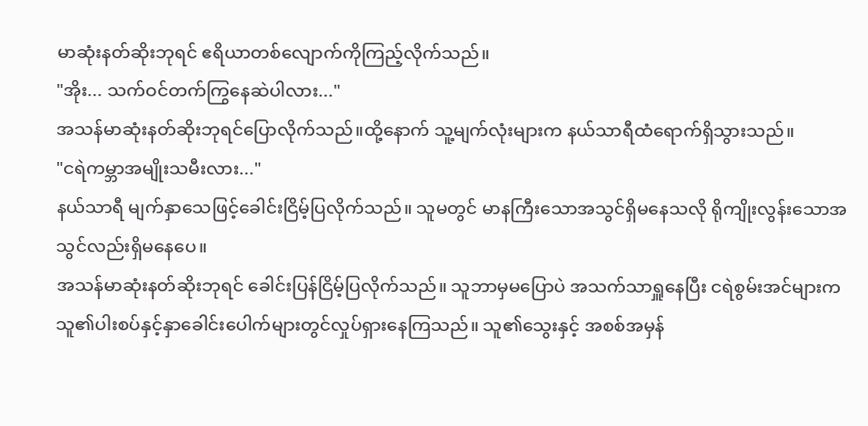မာဆုံးနတ်ဆိုးဘုရင် ဧရိယာတစ်လျောက်ကိုကြည့်လိုက်သည်။
"အိုး... သက်ဝင်တက်ကြွနေဆဲပါလား..."
အသန်မာဆုံးနတ်ဆိုးဘုရင်ပြောလိုက်သည်။ထို့နောက် သူ့မျက်လုံးများက နယ်သာရီထံရောက်ရှိသွားသည်။
"ငရဲကမ္ဘာအမျိုးသမီးလား..."
နယ်သာရီ မျက်နှာသေဖြင့်ခေါင်းငြိမ့်ပြလိုက်သည်။ သူမတွင် မာနကြီးသောအသွင်ရှိမနေသလို ရိုကျိုးလွန်းသောအသွင်လည်းရှိမနေပေ။
အသန်မာဆုံးနတ်ဆိုးဘုရင် ခေါင်းပြန်ငြိမ့်ပြလိုက်သည်။ သူဘာမှမပြောပဲ အသက်သာရှူနေပြီး ငရဲစွမ်းအင်များက သူ၏ပါးစပ်နှင့်နှာခေါင်းပေါက်များတွင်လှုပ်ရှားနေကြသည်။ သူ၏သွေးနှင့် အစစ်အမှန်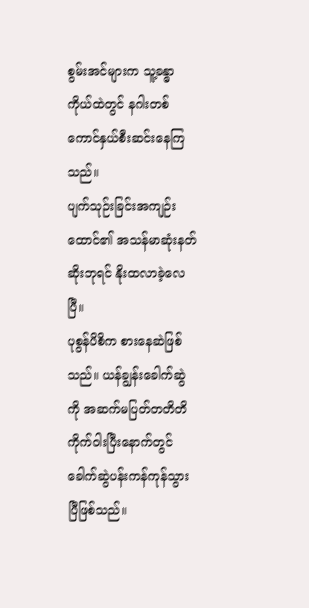စွမ်းအင်များက သူ့ခန္ဓာကိုယ်ထဲတွင် နဂါးတစ်ကောင်နှယ်စီးဆင်းနေကြသည်။
ပျက်သုဉ်းခြင်းအကျဉ်းထောင်၏ အသန်မာဆုံးနတ်ဆိုးဘုရင် နိုးထလာခဲ့လေပြီ။
ပုစွန်ပိစိက စားနေဆဲဖြစ်သည်။ ယန်ချွန်းခေါက်ဆွဲကို အဆက်မပြတ်တတိတိကိုက်ဝါးပြီးနောက်တွင် ခေါက်ဆွဲပန်းကန်ကုန်သွားပြီဖြစ်သည်။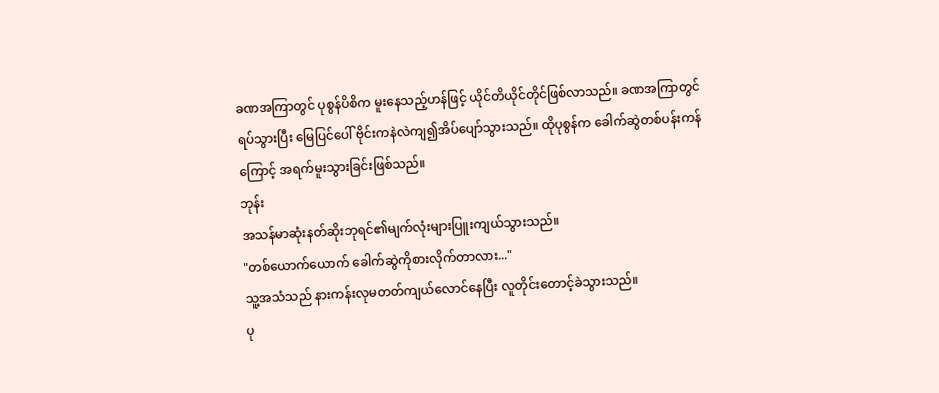ခဏအကြာတွင် ပုစွန်ပိစိက မူးနေသည့်ဟန်ဖြင့် ယိုင်တိယိုင်တိုင်ဖြစ်လာသည်။ ခဏအကြာတွင်ရပ်သွားပြီး မြေပြင်ပေါ် ဗိုင်းကနဲလဲကျ၍အိပ်ပျော်သွားသည်။ ထိုပုစွန်က ခေါက်ဆွဲတစ်ပန်းကန်ကြောင့် အရက်မူးသွားခြင်းဖြစ်သည်။
ဘုန်း
အသန်မာဆုံးနတ်ဆိုးဘုရင်၏မျက်လုံးများပြူးကျယ်သွားသည်။
"တစ်ယောက်ယောက် ခေါက်ဆွဲကိုစားလိုက်တာလား..."
သူ့အသံသည် နားကန်းလုမတတ်ကျယ်လောင်နေပြီး လူတိုင်းတောင့်ခဲသွားသည်။
ပု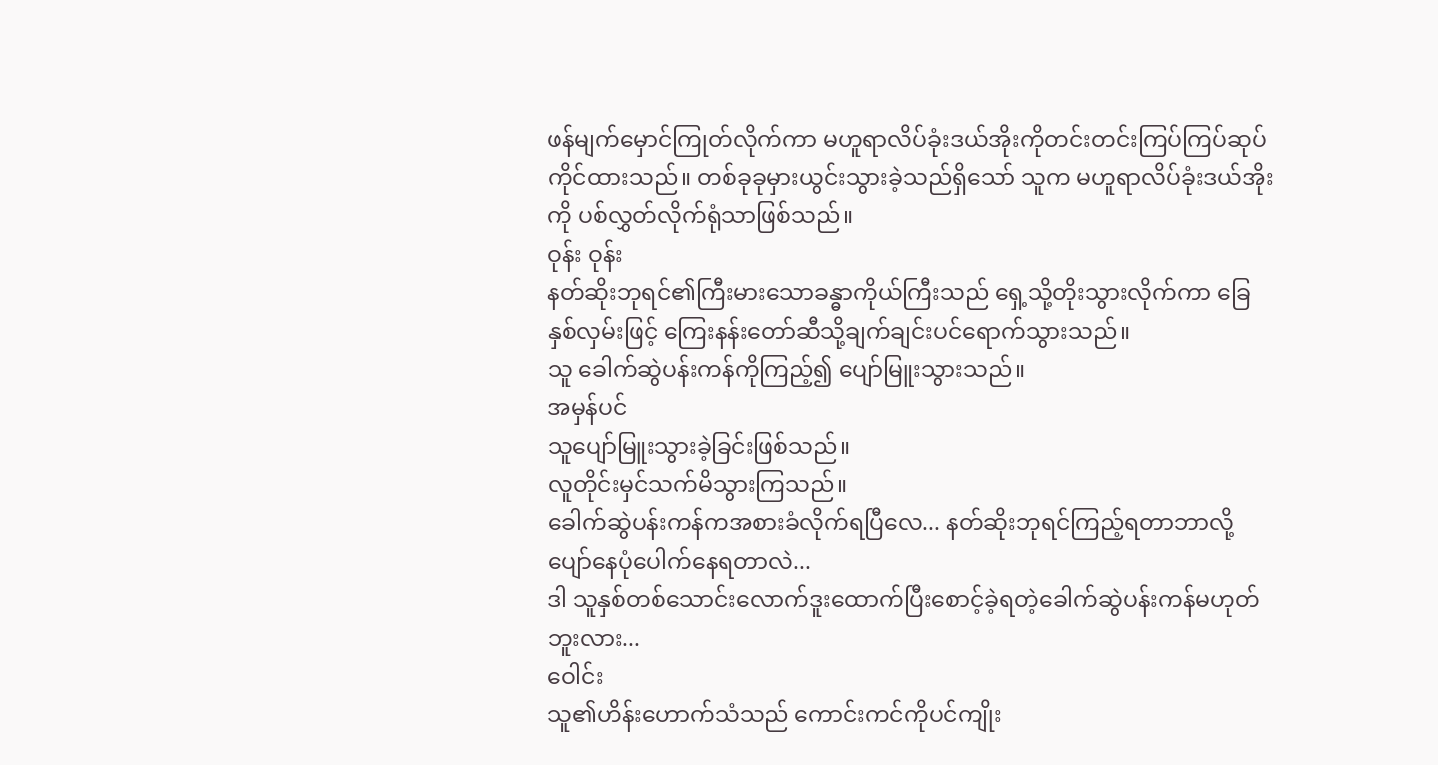ဖန်မျက်မှောင်ကြုတ်လိုက်ကာ မဟူရာလိပ်ခုံးဒယ်အိုးကိုတင်းတင်းကြပ်ကြပ်ဆုပ်ကိုင်ထားသည်။ တစ်ခုခုမှားယွင်းသွားခဲ့သည်ရှိသော် သူက မဟူရာလိပ်ခုံးဒယ်အိုးကို ပစ်လွှတ်လိုက်ရုံသာဖြစ်သည်။
ဝုန်း ဝုန်း
နတ်ဆိုးဘုရင်၏ကြီးမားသောခန္ဓာကိုယ်ကြီးသည် ရှေ့သို့တိုးသွားလိုက်ကာ ခြေနှစ်လှမ်းဖြင့် ကြေးနန်းတော်ဆီသို့ချက်ချင်းပင်ရောက်သွားသည်။
သူ ခေါက်ဆွဲပန်းကန်ကိုကြည့်၍ ပျော်မြူးသွားသည်။
အမှန်ပင်
သူပျော်မြူးသွားခဲ့ခြင်းဖြစ်သည်။
လူတိုင်းမှင်သက်မိသွားကြသည်။
ခေါက်ဆွဲပန်းကန်ကအစားခံလိုက်ရပြီလေ... နတ်ဆိုးဘုရင်ကြည့်ရတာဘာလို့ပျော်နေပုံပေါက်နေရတာလဲ...
ဒါ သူနှစ်တစ်သောင်းလောက်ဒူးထောက်ပြီးစောင့်ခဲ့ရတဲ့ခေါက်ဆွဲပန်းကန်မဟုတ်ဘူးလား...
ဝေါင်း
သူ၏ဟိန်းဟောက်သံသည် ကောင်းကင်ကိုပင်ကျိုး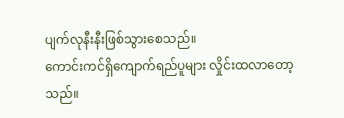ပျက်လုနီးနီးဖြစ်သွားစေသည်။
ကောင်းကင်ရှိကျောက်ရည်ပူများ လှိုင်းထလာတော့သည်။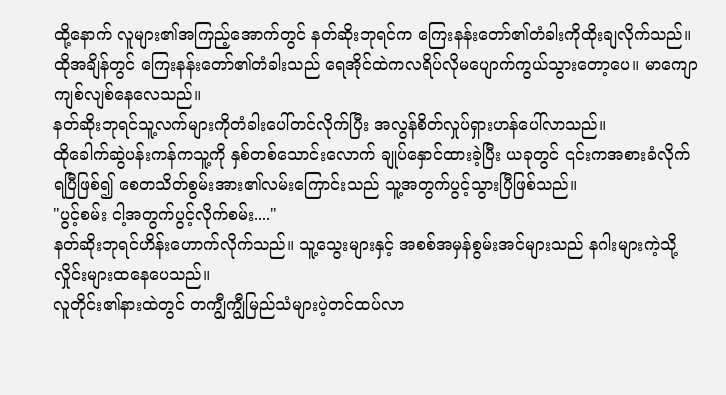ထို့နောက် လူများ၏အကြည့်အောက်တွင် နတ်ဆိုးဘုရင်က ကြေးနန်းတော်၏တံခါးကိုထိုးချလိုက်သည်။
ထိုအချိန်တွင် ကြေးနန်းတော်၏တံခါးသည် ရေအိုင်ထဲကလရိပ်လိုမပျောက်ကွယ်သွားတော့ပေ။ မာကျောကျစ်လျစ်နေလေသည်။
နတ်ဆိုးဘုရင်သူ့လက်များကိုတံခါးပေါ်တင်လိုက်ပြီး အလွန်စိတ်လှုပ်ရှားဟန်ပေါ်လာသည်။
ထိုခေါက်ဆွဲပန်းကန်ကသူ့ကို နှစ်တစ်သောင်းလောက် ချုပ်နှောင်ထားခဲ့ပြီး ယခုတွင် ၎င်းကအစားခံလိုက်ရပြီဖြစ်၍ စေတသိတ်စွမ်းအား၏လမ်းကြောင်းသည် သူ့အတွက်ပွင့်သွားပြီဖြစ်သည်။
"ပွင့်စမ်း ငါ့အတွက်ပွင့်လိုက်စမ်း...."
နတ်ဆိုးဘုရင်ဟိန်းဟောက်လိုက်သည်။ သူ့သွေးများနှင့် အစစ်အမှန်စွမ်းအင်များသည် နဂါးများကဲ့သို့ လှိုင်းများထနေပေသည်။
လူတိုင်း၏နားထဲတွင် တကျွီကျွီမြည်သံများပဲ့တင်ထပ်လာ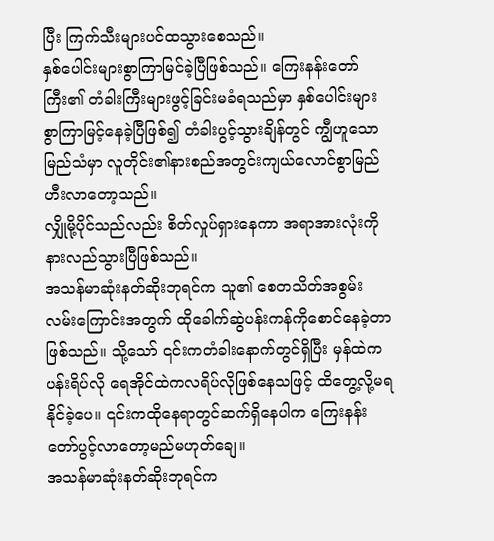ပြီး ကြက်သီးများပင်ထသွားစေသည်။
နှစ်ပေါင်းများစွာကြာမြင်ခဲ့ပြီဖြစ်သည်။ ကြေးနန်းတော်ကြီး၏ တံခါးကြီးများဖွင့်ခြင်းမခံရသည်မှာ နှစ်ပေါင်းများစွာကြာမြင့်နေခဲ့ပြီဖြစ်၍ တံခါးပွင့်သွားချိန်တွင် ကျွီဟူသောမြည်သံမှာ လူတိုင်း၏နားစည်အတွင်းကျယ်လောင်စွာမြည်ဟီးလာတော့သည်။
လျှိုမို့ပိုင်သည်လည်း စိတ်လှုပ်ရှားနေကာ အရာအားလုံးကိုနားလည်သွားပြီဖြစ်သည်။
အသန်မာဆုံးနတ်ဆိုးဘုရင်က သူ၏ စေတသိတ်အစွမ်းလမ်းကြောင်းအတွက် ထိုခေါက်ဆွဲပန်းကန်ကိုစောင်နေခဲ့တာဖြစ်သည်။ သို့သော် ၎င်းကတံခါးနောက်တွင်ရှိပြီး မှန်ထဲကပန်းရိပ်လို ရေအိုင်ထဲကလရိပ်လိုဖြစ်နေသဖြင့် ထိတွေ့လို့မရနိုင်ခဲ့ပေ။ ၎င်းကထိုနေရာတွင်ဆက်ရှိနေပါက ကြေးနန်းတော်ပွင့်လာတော့မည်မဟုတ်ချေ။
အသန်မာဆုံးနတ်ဆိုးဘုရင်က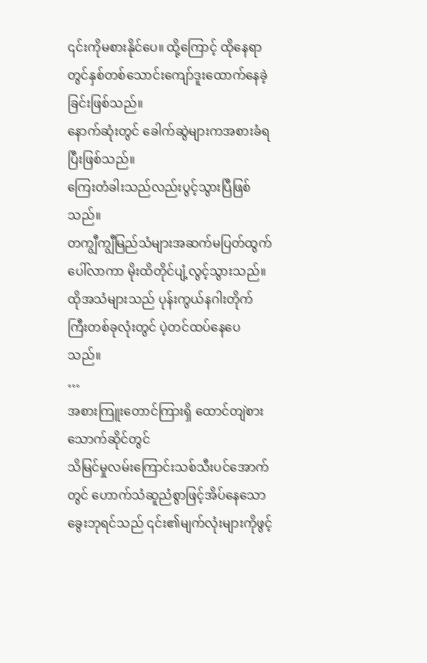၎င်းကိုမစားနိုင်ပေ။ ထို့ကြောင့် ထိုနေရာတွင်နှစ်တစ်သောင်းကျော်ဒူးထောက်နေခဲ့ခြင်းဖြစ်သည်။
နောက်ဆုံးတွင် ခေါက်ဆွဲများကအစားခံရပြီးဖြစ်သည်။
ကြေးတံခါးသည်လည်းပွင့်သွားပြီဖြစ်သည်။
တကျွီကျွီမြည်သံများအဆက်မပြတ်ထွက်ပေါ်လာကာ မိုးထိတိုင်ပျံ့လွင့်သွားသည်။ ထိုအသံများသည် ပုန်းကွယ်နဂါးတိုက်ကြီးတစ်ခုလုံးတွင် ပဲ့တင်ထပ်နေပေသည်။
…
အစားကြူးတောင်ကြားရှိ ထောင်တျဲစားသောက်ဆိုင်တွင်
သိမြင်မှုလမ်းကြောင်းသစ်သီးပင်အောက်တွင် ဟောက်သံဆူညံစွာဖြင့်အိပ်နေသော ခွေးဘုရင်သည် ၎င်း၏မျက်လုံးများကိုဖွင့်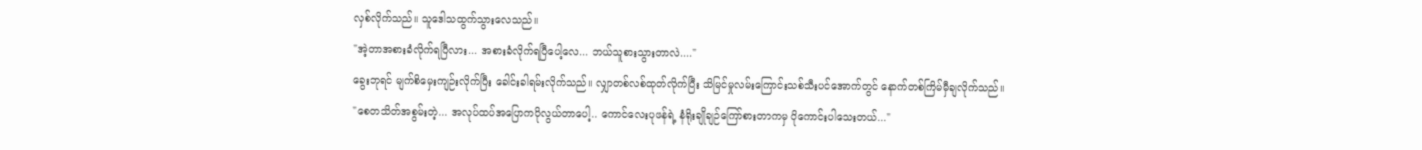လှစ်လိုက်သည်။ သူဒေါသထွက်သွားလေသည်။
"အဲ့တာအစားခံလိုက်ရပြီလား... အစားခံလိုက်ရပြီပေါ့လေ... ဘယ်သူစားသွားတာလဲ...."
ခွေးဘုရင် မျက်စိမှေးကျဉ်းလိုက်ပြီး ခေါင်းခါရမ်းလိုက်သည်။ လျှာတစ်လစ်ထုတ်လိုက်ပြီး သိမြင်မှုလမ်းကြောင်းသစ်သီးပင်အောက်တွင် နောက်တစ်ကြိမ်မှီချလိုက်သည်။
"စေတသိတ်အစွမ်းတဲ့... အလုပ်ထပ်အပြောကပိုလွယ်တာပေါ့.. ကောင်လေးပုဖန်ရဲ့ နံရိုးချိုချဉ်ကြော်စားတာကမှ ပိုကောင်းပါသေးတယ်..."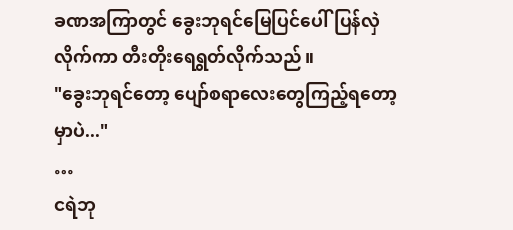ခဏအကြာတွင် ခွေးဘုရင်မြေပြင်ပေါ်ပြန်လှဲလိုက်ကာ တီးတိုးရေရွတ်လိုက်သည်။
"ခွေးဘုရင်တော့ ပျော်စရာလေးတွေကြည့်ရတော့မှာပဲ..."
…
ငရဲဘု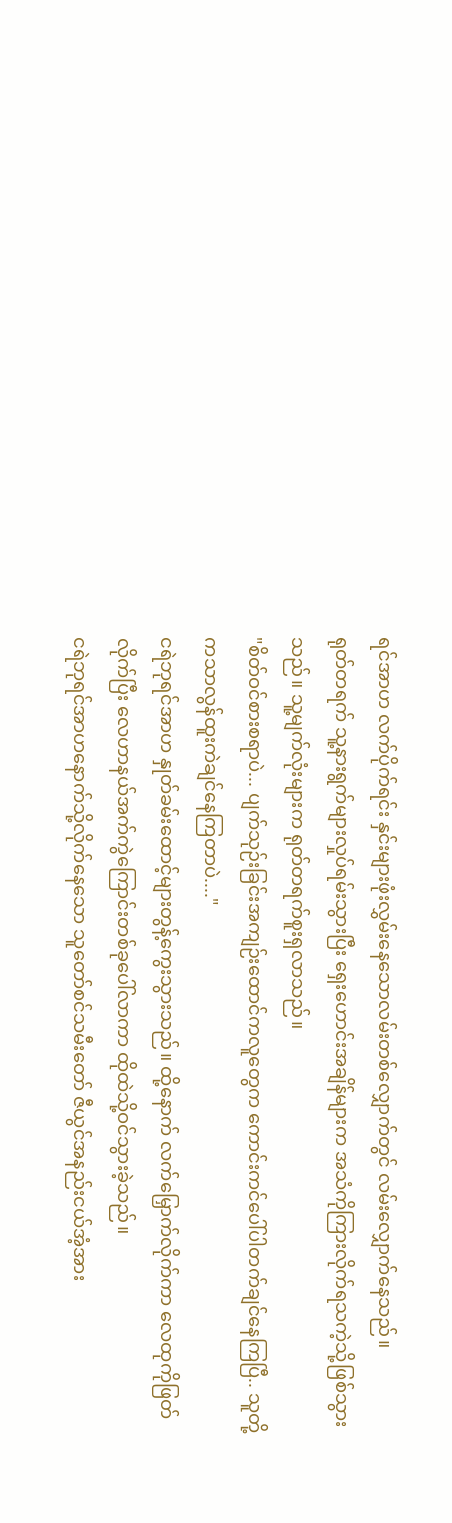ရင်အာဟ လက်ပိုက်ရင်း နှင်းများဖုံးလွှမ်းနေသောလမ်းတစ်လျှောက်တွင် လမ်းလျှောက်နေသည်။
ရုတ်တရက် သူ့နားရွက်များလှုပ်ရမ်းသွားပြီး ရှေးဟောင်းအချိန်များက အသံကိုကြားလိုက်ရသကဲ့သို့ဖြစ်သွားသည်။ သူ့မျက်လုံးများက ရုတ်တရက်စူးရှလာသည်။
"စိတ်ဝင်စားစရာပဲ... ပျက်သုဉ်းခြင်းအကျဉ်းထောင်ကလူတွေက ကောင်းကင်ပေါ်ပါတက်ချင်နေကြပြီ.. သူတို့ကသာလွန်ထူးကဲချင်နေကြတာပဲ...."
ငရဲဘုရင်အာဟ နှုတ်ခမ်းထောင့်များတွန့်ကွေးသွားသည်။ ထို့နောက် လက်မြှောက်လိုက်ကာ လေထုကိုဖြတ်လိုက်ပြီး လေဟာနယ်အက်ကွဲကြောင်းတစ်ခုပေါ်လာကာ ထိုထဲသို့ဝင်သွားခဲ့သည်။
ငရဲဘုရင်အာဟနောက်သို့လိုက်နေသော သူတော်စင်သမီးတော် ဇီယွင်အနည်းငယ်အံ့အား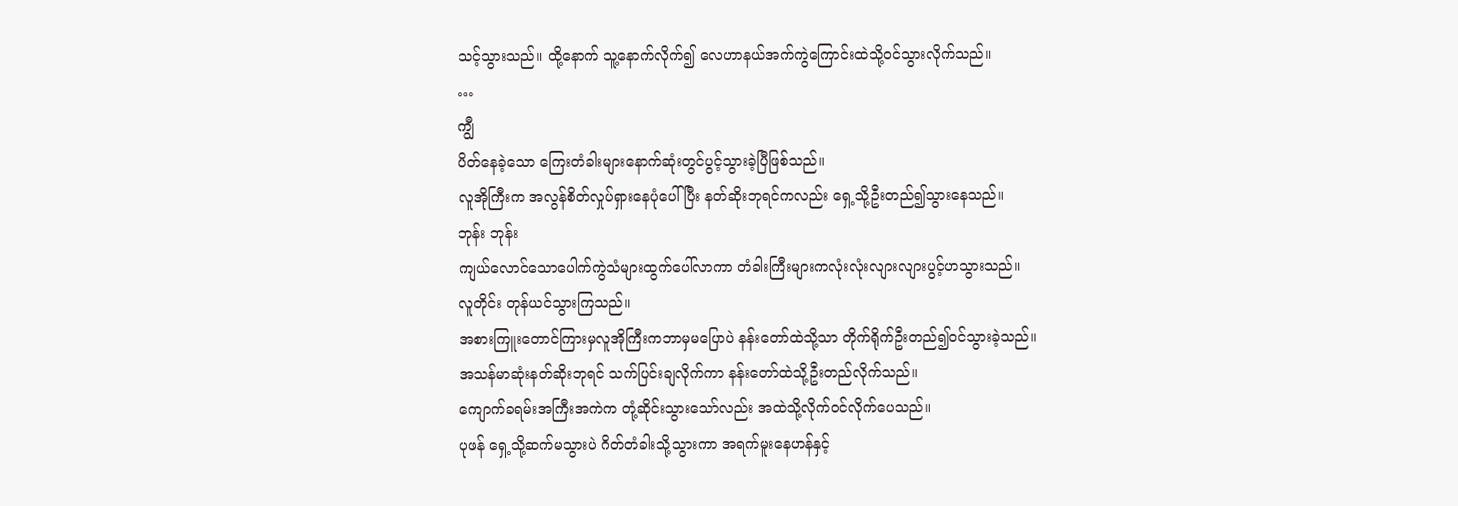သင့်သွားသည်။ ထို့နောက် သူ့နောက်လိုက်၍ လေဟာနယ်အက်ကွဲကြောင်းထဲသို့ဝင်သွားလိုက်သည်။
…
ကျွီ
ပိတ်နေခဲ့သော ကြေးတံခါးများနောက်ဆုံးတွင်ပွင့်သွားခဲ့ပြီဖြစ်သည်။
လူအိုကြီးက အလွန်စိတ်လှုပ်ရှားနေပုံပေါ်ပြီး နတ်ဆိုးဘုရင်ကလည်း ရှေ့သို့ဦးတည်၍သွားနေသည်။
ဘုန်း ဘုန်း
ကျယ်လောင်သောပေါက်ကွဲသံများထွက်ပေါ်လာကာ တံခါးကြီးများကလုံးလုံးလျားလျားပွင့်ဟသွားသည်။
လူတိုင်း တုန်ယင်သွားကြသည်။
အစားကြူးတောင်ကြားမှလူအိုကြီးကဘာမှမပြောပဲ နန်းတော်ထဲသို့သာ တိုက်ရိုက်ဦးတည်၍ဝင်သွားခဲ့သည်။
အသန်မာဆုံးနတ်ဆိုးဘုရင် သက်ပြင်းချလိုက်ကာ နန်းတော်ထဲသို့ဦးတည်လိုက်သည်။
ကျောက်ခရမ်းအကြီးအကဲက တုံ့ဆိုင်းသွားသော်လည်း အထဲသို့လိုက်ဝင်လိုက်ပေသည်။
ပုဖန် ရှေ့သို့ဆက်မသွားပဲ ဂိတ်တံခါးသို့သွားကာ အရက်မူးနေဟန်နှင့်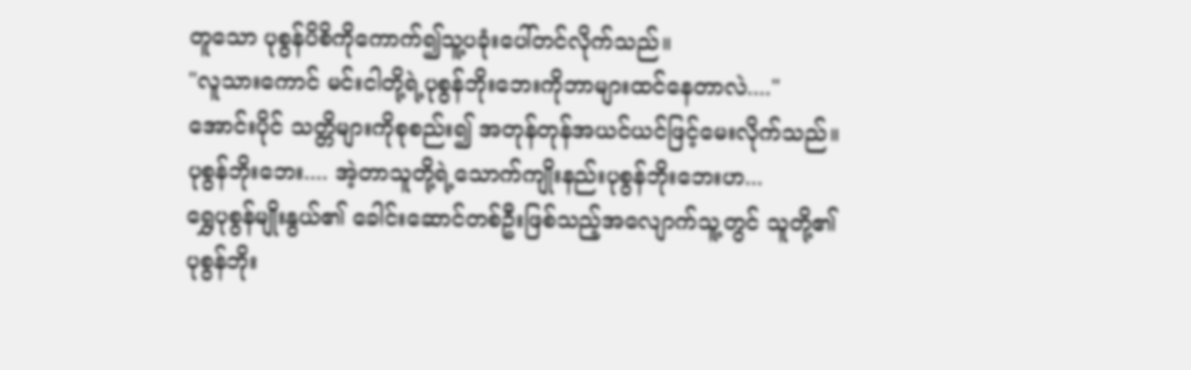တူသော ပုစွန်ပိစိကိုကောက်၍သူ့ပခုံးပေါ်တင်လိုက်သည်။
"လူသားကောင် မင်းငါတို့ရဲ့ပုစွန်ဘိုးဘေးကိုဘာများထင်နေတာလဲ...."
အောင်းပိုင် သတ္တိများကိုစုစည်း၍ အတုန်တုန်အယင်ယင်ဖြင့်မေးလိုက်သည်။
ပုစွန်ဘိုးဘေး.... အဲ့တာသူတို့ရဲ့သောက်ကျိုးနည်းပုစွန်ဘိုးဘေးဟ...
ရွှေပုစွန်မျိုးနွယ်၏ ခေါင်းဆောင်တစ်ဦးဖြစ်သည့်အလျောက်သူ့တွင် သူတို့၏ပုစွန်ဘိုး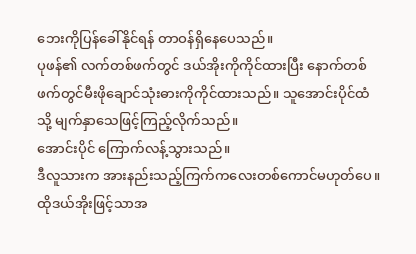ဘေးကိုပြန်ခေါ်နိုင်ရန် တာဝန်ရှိနေပေသည်။
ပုဖန်၏ လက်တစ်ဖက်တွင် ဒယ်အိုးကိုကိုင်ထားပြီး နောက်တစ်ဖက်တွင်မီးဖိုချောင်သုံးဓားကိုကိုင်ထားသည်။ သူအောင်းပိုင်ထံသို့ မျက်နှာသေဖြင့်ကြည့်လိုက်သည်။
အောင်းပိုင် ကြောက်လန့်သွားသည်။
ဒီလူသားက အားနည်းသည့်ကြက်ကလေးတစ်ကောင်မဟုတ်ပေ။ ထိုဒယ်အိုးဖြင့်သာအ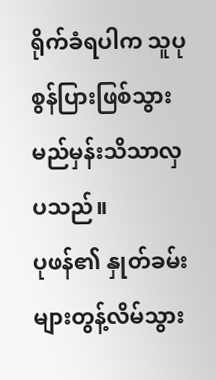ရိုက်ခံရပါက သူပုစွန်ပြားဖြစ်သွားမည်မှန်းသိသာလှပသည်။
ပုဖန်၏ နှုတ်ခမ်းများတွန့်လိမ်သွား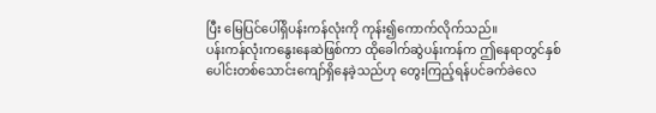ပြီး မြေပြင်ပေါ်ရှိပန်းကန်လုံးကို ကုန်း၍ကောက်လိုက်သည်။
ပန်းကန်လုံးကနွေးနေဆဲဖြစ်ကာ ထိုခေါက်ဆွဲပန်းကန်က ဤနေရာတွင်နှစ်ပေါင်းတစ်သောင်းကျော်ရှိနေခဲ့သည်ဟု တွေးကြည့်ရန်ပင်ခက်ခဲလေ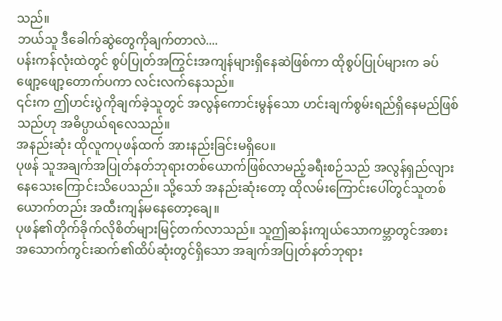သည်။
ဘယ်သူ ဒီခေါက်ဆွဲတွေကိုချက်တာလဲ....
ပန်းကန်လုံးထဲတွင် စွပ်ပြုတ်အကြွင်းအကျန်များရှိနေဆဲဖြစ်ကာ ထိုစွပ်ပြုပ်များက ခပ်ဖျော့ဖျော့တောက်ပကာ လင်းလက်နေသည်။
၎င်းက ဤဟင်းပွဲကိုချက်ခဲ့သူတွင် အလွန်ကောင်းမွန်သော ဟင်းချက်စွမ်းရည်ရှိနေမည်ဖြစ်သည်ဟု အဓိပ္ပာယ်ရလေသည်။
အနည်းဆုံး ထိုလူကပုဖန်ထက် အားနည်းခြင်းမရှိပေ။
ပုဖန် သူအချက်အပြုတ်နတ်ဘုရားတစ်ယောက်ဖြစ်လာမည့်ခရီးစဉ်သည် အလွန်ရှည်လျားနေသေးကြောင်းသိပေသည်။ သို့သော် အနည်းဆုံးတော့ ထိုလမ်းကြောင်းပေါ်တွင်သူတစ်ယောက်တည်း အထီးကျန်မနေတော့ချေ။
ပုဖန်၏တိုက်ခိုက်လိုစိတ်များမြင့်တက်လာသည်။ သူဤဆန်းကျယ်သောကမ္ဘာတွင်အစားအသောက်ကွင်းဆက်၏ထိပ်ဆုံးတွင်ရှိသော အချက်အပြုတ်နတ်ဘုရား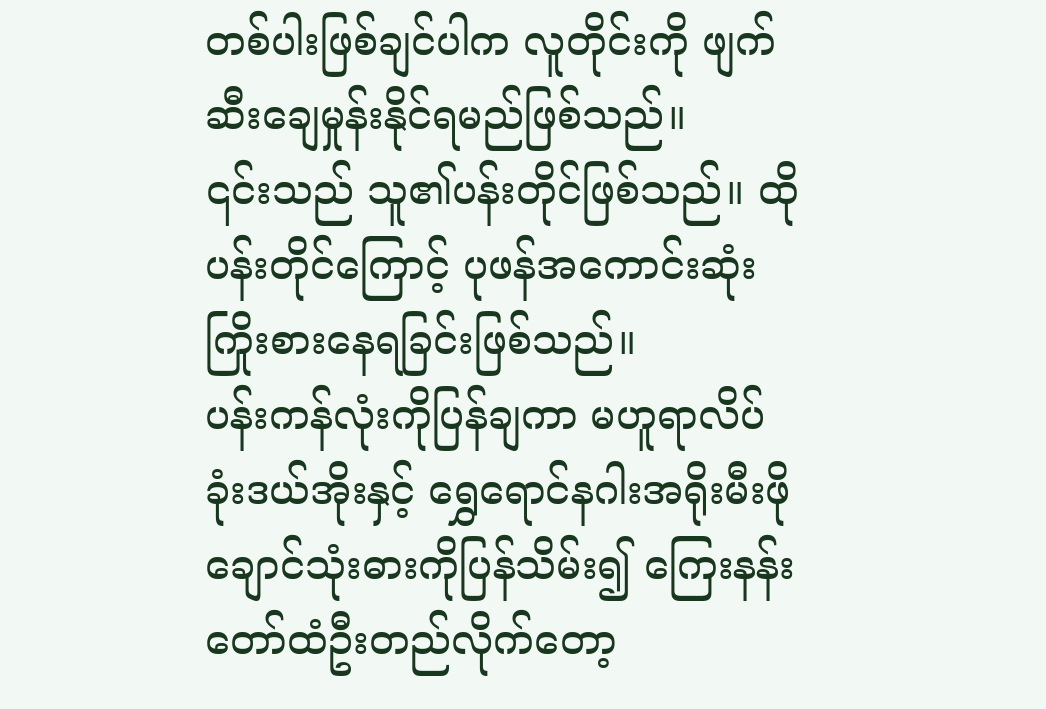တစ်ပါးဖြစ်ချင်ပါက လူတိုင်းကို ဖျက်ဆီးချေမှုန်းနိုင်ရမည်ဖြစ်သည်။
၎င်းသည် သူ၏ပန်းတိုင်ဖြစ်သည်။ ထိုပန်းတိုင်ကြောင့် ပုဖန်အကောင်းဆုံးကြိုးစားနေရခြင်းဖြစ်သည်။
ပန်းကန်လုံးကိုပြန်ချကာ မဟူရာလိပ်ခုံးဒယ်အိုးနှင့် ရွှေရောင်နဂါးအရိုးမီးဖိုချောင်သုံးဓားကိုပြန်သိမ်း၍ ကြေးနန်းတော်ထံဦးတည်လိုက်တော့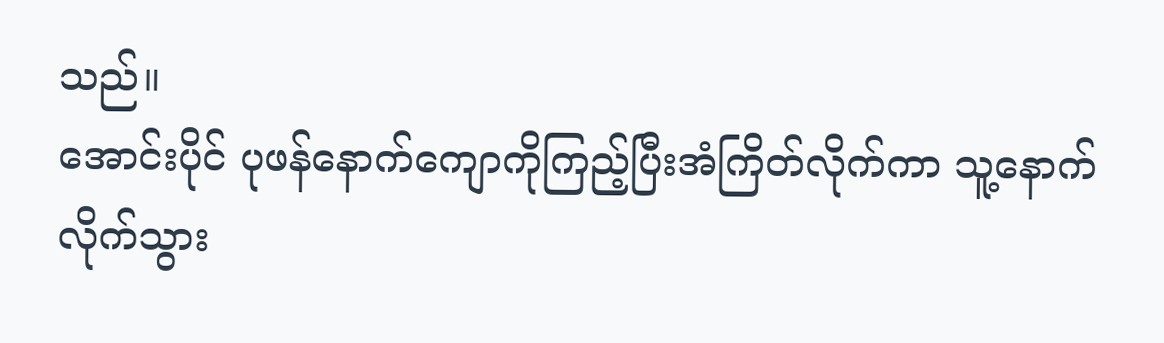သည်။
အောင်းပိုင် ပုဖန်နောက်ကျောကိုကြည့်ပြီးအံကြိတ်လိုက်ကာ သူ့နောက်လိုက်သွား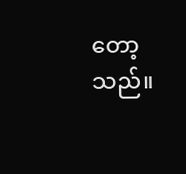တော့သည်။